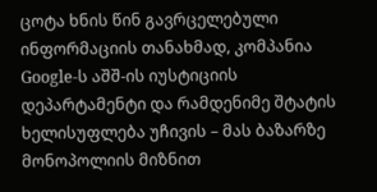ცოტა ხნის წინ გავრცელებული ინფორმაციის თანახმად, კომპანია Google-ს აშშ-ის იუსტიციის დეპარტამენტი და რამდენიმე შტატის ხელისუფლება უჩივის – მას ბაზარზე მონოპოლიის მიზნით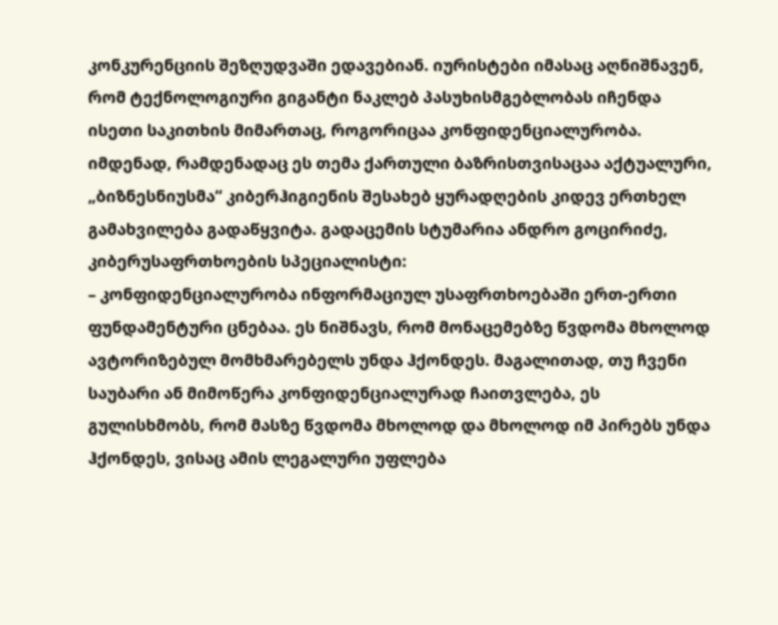კონკურენციის შეზღუდვაში ედავებიან. იურისტები იმასაც აღნიშნავენ, რომ ტექნოლოგიური გიგანტი ნაკლებ პასუხისმგებლობას იჩენდა ისეთი საკითხის მიმართაც, როგორიცაა კონფიდენციალურობა. იმდენად, რამდენადაც ეს თემა ქართული ბაზრისთვისაცაა აქტუალური, „ბიზნესნიუსმა“ კიბერჰიგიენის შესახებ ყურადღების კიდევ ერთხელ გამახვილება გადაწყვიტა. გადაცემის სტუმარია ანდრო გოცირიძე, კიბერუსაფრთხოების სპეციალისტი:
– კონფიდენციალურობა ინფორმაციულ უსაფრთხოებაში ერთ-ერთი ფუნდამენტური ცნებაა. ეს ნიშნავს, რომ მონაცემებზე წვდომა მხოლოდ ავტორიზებულ მომხმარებელს უნდა ჰქონდეს. მაგალითად, თუ ჩვენი საუბარი ან მიმოწერა კონფიდენციალურად ჩაითვლება, ეს გულისხმობს, რომ მასზე წვდომა მხოლოდ და მხოლოდ იმ პირებს უნდა ჰქონდეს, ვისაც ამის ლეგალური უფლება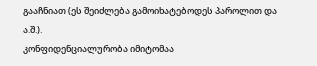გააჩნიათ (ეს შეიძლება გამოიხატებოდეს პაროლით და ა.შ.).
კონფიდენციალურობა იმიტომაა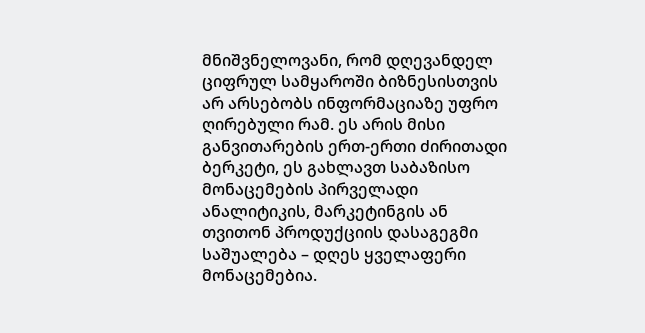მნიშვნელოვანი, რომ დღევანდელ ციფრულ სამყაროში ბიზნესისთვის არ არსებობს ინფორმაციაზე უფრო ღირებული რამ. ეს არის მისი განვითარების ერთ-ერთი ძირითადი ბერკეტი, ეს გახლავთ საბაზისო მონაცემების პირველადი ანალიტიკის, მარკეტინგის ან თვითონ პროდუქციის დასაგეგმი საშუალება – დღეს ყველაფერი მონაცემებია.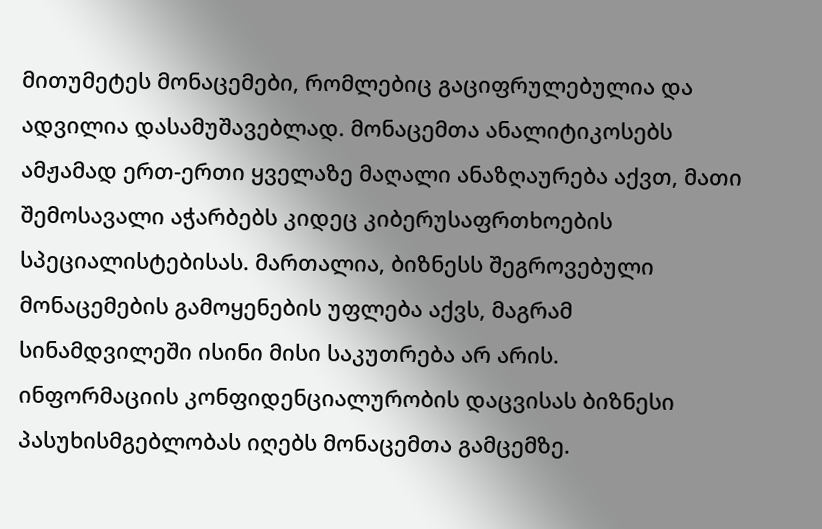მითუმეტეს მონაცემები, რომლებიც გაციფრულებულია და ადვილია დასამუშავებლად. მონაცემთა ანალიტიკოსებს ამჟამად ერთ-ერთი ყველაზე მაღალი ანაზღაურება აქვთ, მათი შემოსავალი აჭარბებს კიდეც კიბერუსაფრთხოების სპეციალისტებისას. მართალია, ბიზნესს შეგროვებული მონაცემების გამოყენების უფლება აქვს, მაგრამ სინამდვილეში ისინი მისი საკუთრება არ არის.
ინფორმაციის კონფიდენციალურობის დაცვისას ბიზნესი პასუხისმგებლობას იღებს მონაცემთა გამცემზე.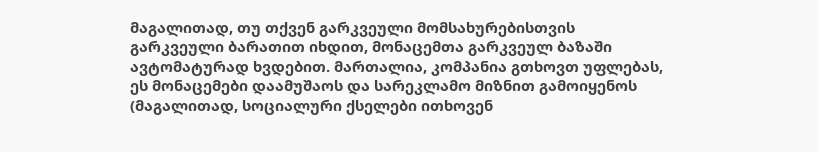მაგალითად, თუ თქვენ გარკვეული მომსახურებისთვის გარკვეული ბარათით იხდით, მონაცემთა გარკვეულ ბაზაში ავტომატურად ხვდებით. მართალია, კომპანია გთხოვთ უფლებას, ეს მონაცემები დაამუშაოს და სარეკლამო მიზნით გამოიყენოს (მაგალითად, სოციალური ქსელები ითხოვენ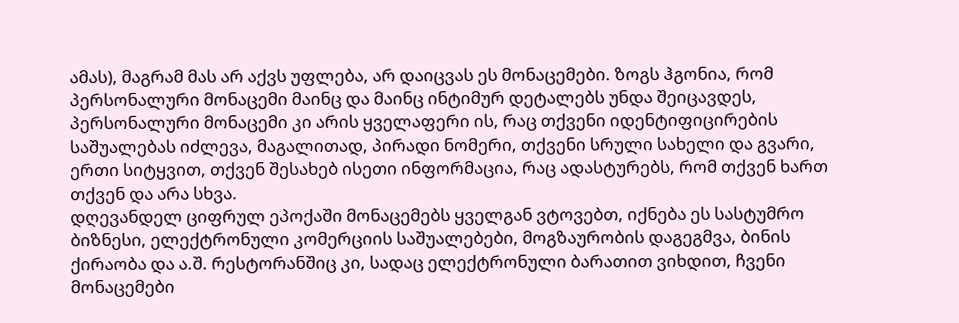ამას), მაგრამ მას არ აქვს უფლება, არ დაიცვას ეს მონაცემები. ზოგს ჰგონია, რომ პერსონალური მონაცემი მაინც და მაინც ინტიმურ დეტალებს უნდა შეიცავდეს, პერსონალური მონაცემი კი არის ყველაფერი ის, რაც თქვენი იდენტიფიცირების საშუალებას იძლევა, მაგალითად, პირადი ნომერი, თქვენი სრული სახელი და გვარი, ერთი სიტყვით, თქვენ შესახებ ისეთი ინფორმაცია, რაც ადასტურებს, რომ თქვენ ხართ თქვენ და არა სხვა.
დღევანდელ ციფრულ ეპოქაში მონაცემებს ყველგან ვტოვებთ, იქნება ეს სასტუმრო ბიზნესი, ელექტრონული კომერციის საშუალებები, მოგზაურობის დაგეგმვა, ბინის ქირაობა და ა.შ. რესტორანშიც კი, სადაც ელექტრონული ბარათით ვიხდით, ჩვენი მონაცემები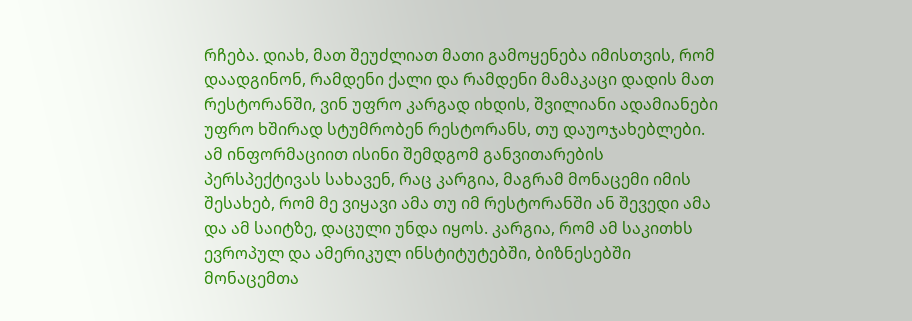რჩება. დიახ, მათ შეუძლიათ მათი გამოყენება იმისთვის, რომ დაადგინონ, რამდენი ქალი და რამდენი მამაკაცი დადის მათ რესტორანში, ვინ უფრო კარგად იხდის, შვილიანი ადამიანები უფრო ხშირად სტუმრობენ რესტორანს, თუ დაუოჯახებლები. ამ ინფორმაციით ისინი შემდგომ განვითარების პერსპექტივას სახავენ, რაც კარგია, მაგრამ მონაცემი იმის შესახებ, რომ მე ვიყავი ამა თუ იმ რესტორანში ან შევედი ამა და ამ საიტზე, დაცული უნდა იყოს. კარგია, რომ ამ საკითხს ევროპულ და ამერიკულ ინსტიტუტებში, ბიზნესებში მონაცემთა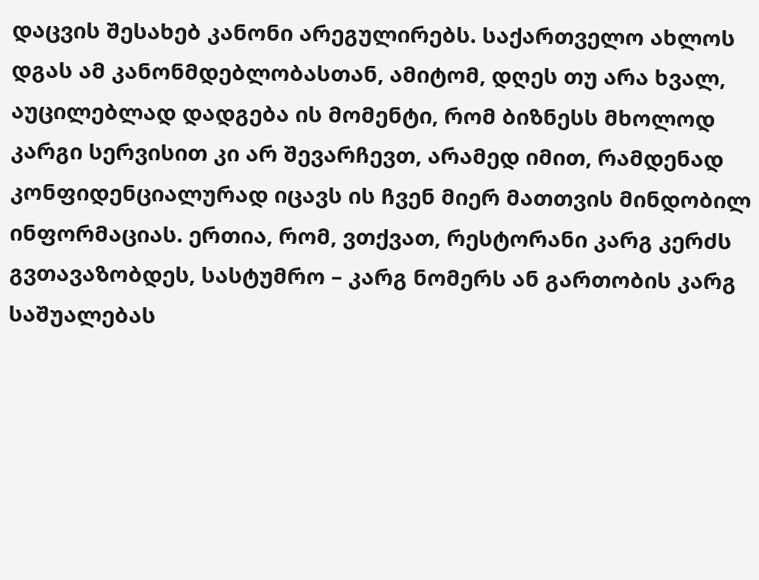დაცვის შესახებ კანონი არეგულირებს. საქართველო ახლოს დგას ამ კანონმდებლობასთან, ამიტომ, დღეს თუ არა ხვალ, აუცილებლად დადგება ის მომენტი, რომ ბიზნესს მხოლოდ კარგი სერვისით კი არ შევარჩევთ, არამედ იმით, რამდენად კონფიდენციალურად იცავს ის ჩვენ მიერ მათთვის მინდობილ ინფორმაციას. ერთია, რომ, ვთქვათ, რესტორანი კარგ კერძს გვთავაზობდეს, სასტუმრო – კარგ ნომერს ან გართობის კარგ საშუალებას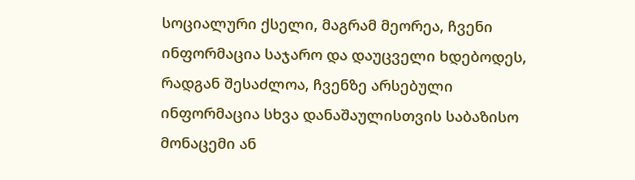სოციალური ქსელი, მაგრამ მეორეა, ჩვენი ინფორმაცია საჯარო და დაუცველი ხდებოდეს, რადგან შესაძლოა, ჩვენზე არსებული ინფორმაცია სხვა დანაშაულისთვის საბაზისო მონაცემი ან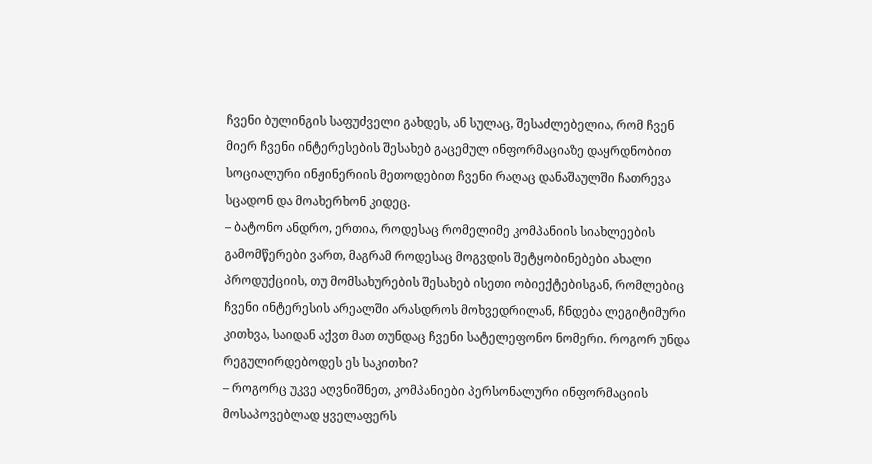ჩვენი ბულინგის საფუძველი გახდეს, ან სულაც, შესაძლებელია, რომ ჩვენ მიერ ჩვენი ინტერესების შესახებ გაცემულ ინფორმაციაზე დაყრდნობით სოციალური ინჟინერიის მეთოდებით ჩვენი რაღაც დანაშაულში ჩათრევა სცადონ და მოახერხონ კიდეც.
– ბატონო ანდრო, ერთია, როდესაც რომელიმე კომპანიის სიახლეების გამომწერები ვართ, მაგრამ როდესაც მოგვდის შეტყობინებები ახალი პროდუქციის, თუ მომსახურების შესახებ ისეთი ობიექტებისგან, რომლებიც ჩვენი ინტერესის არეალში არასდროს მოხვედრილან, ჩნდება ლეგიტიმური კითხვა, საიდან აქვთ მათ თუნდაც ჩვენი სატელეფონო ნომერი. როგორ უნდა რეგულირდებოდეს ეს საკითხი?
– როგორც უკვე აღვნიშნეთ, კომპანიები პერსონალური ინფორმაციის მოსაპოვებლად ყველაფერს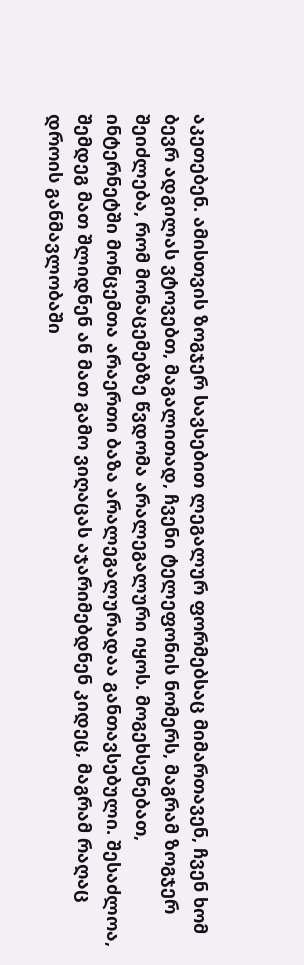აკეთებენ. ამისთვის ზოგჯერ სავსებით ლეგალურ ფორმებსაც მიმართავენ, ჩვენ ხომ ბევრ ადგილას ვტოვებთ, მაგალითად, ჩვენი ტელეფონის ნომერს, მაგრამ ზოგჯერ შეიძლება, რომ მონაცემებზე წვდომა არალეგალური იყოს. მოგეხსენებათ, ინტერნეტში მონცემთა არაერთი ბაზა არალეგალურადაა განთავსებული. შესაძლოა, შემდეგ მათ შლიდნენ ან მათ გამო ვიღაცას აჯარიმებდნენ კიდეც, მაგრამ რაღაც დროის განმავლობაში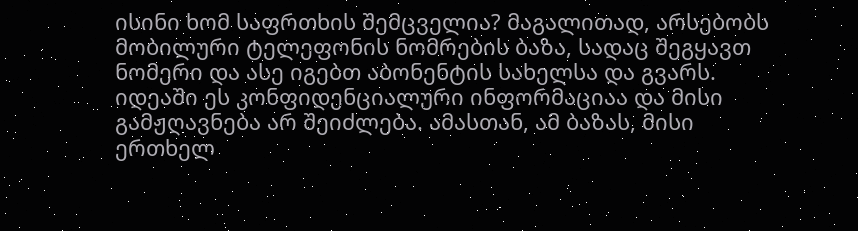ისინი ხომ საფრთხის შემცველია? მაგალითად, არსებობს მობილური ტელეფონის ნომრების ბაზა, სადაც შეგყავთ ნომერი და ასე იგებთ აბონენტის სახელსა და გვარს. იდეაში ეს კონფიდენციალური ინფორმაციაა და მისი გამჟღავნება არ შეიძლება. ამასთან, ამ ბაზას, მისი ერთხელ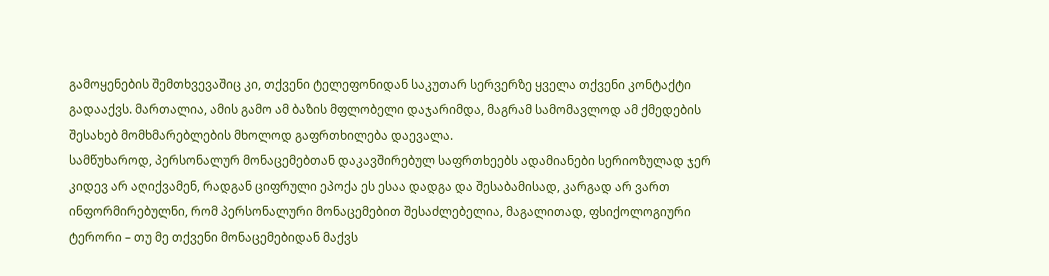გამოყენების შემთხვევაშიც კი, თქვენი ტელეფონიდან საკუთარ სერვერზე ყველა თქვენი კონტაქტი გადააქვს. მართალია, ამის გამო ამ ბაზის მფლობელი დაჯარიმდა, მაგრამ სამომავლოდ ამ ქმედების შესახებ მომხმარებლების მხოლოდ გაფრთხილება დაევალა.
სამწუხაროდ, პერსონალურ მონაცემებთან დაკავშირებულ საფრთხეებს ადამიანები სერიოზულად ჯერ კიდევ არ აღიქვამენ, რადგან ციფრული ეპოქა ეს ესაა დადგა და შესაბამისად, კარგად არ ვართ ინფორმირებულნი, რომ პერსონალური მონაცემებით შესაძლებელია, მაგალითად, ფსიქოლოგიური ტერორი – თუ მე თქვენი მონაცემებიდან მაქვს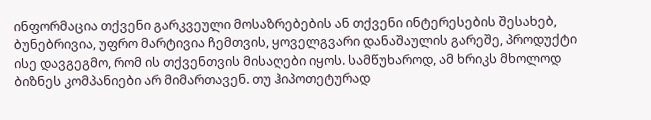ინფორმაცია თქვენი გარკვეული მოსაზრებების ან თქვენი ინტერესების შესახებ, ბუნებრივია, უფრო მარტივია ჩემთვის, ყოველგვარი დანაშაულის გარეშე, პროდუქტი ისე დავგეგმო, რომ ის თქვენთვის მისაღები იყოს. სამწუხაროდ, ამ ხრიკს მხოლოდ ბიზნეს კომპანიები არ მიმართავენ. თუ ჰიპოთეტურად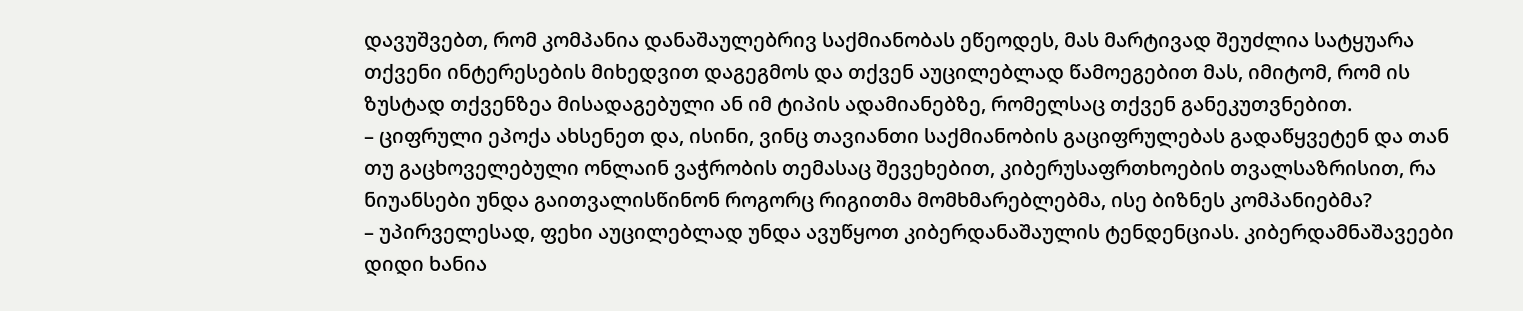დავუშვებთ, რომ კომპანია დანაშაულებრივ საქმიანობას ეწეოდეს, მას მარტივად შეუძლია სატყუარა თქვენი ინტერესების მიხედვით დაგეგმოს და თქვენ აუცილებლად წამოეგებით მას, იმიტომ, რომ ის ზუსტად თქვენზეა მისადაგებული ან იმ ტიპის ადამიანებზე, რომელსაც თქვენ განეკუთვნებით.
– ციფრული ეპოქა ახსენეთ და, ისინი, ვინც თავიანთი საქმიანობის გაციფრულებას გადაწყვეტენ და თან თუ გაცხოველებული ონლაინ ვაჭრობის თემასაც შევეხებით, კიბერუსაფრთხოების თვალსაზრისით, რა ნიუანსები უნდა გაითვალისწინონ როგორც რიგითმა მომხმარებლებმა, ისე ბიზნეს კომპანიებმა?
– უპირველესად, ფეხი აუცილებლად უნდა ავუწყოთ კიბერდანაშაულის ტენდენციას. კიბერდამნაშავეები დიდი ხანია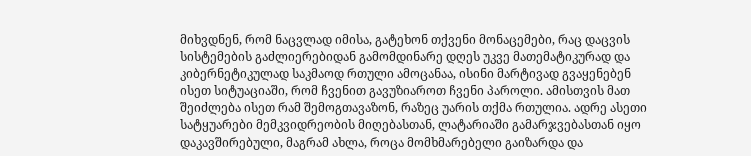მიხვდნენ, რომ ნაცვლად იმისა, გატეხონ თქვენი მონაცემები, რაც დაცვის სისტემების გაძლიერებიდან გამომდინარე დღეს უკვე მათემატიკურად და კიბერნეტიკულად საკმაოდ რთული ამოცანაა, ისინი მარტივად გვაყენებენ ისეთ სიტუაციაში, რომ ჩვენით გავუზიაროთ ჩვენი პაროლი. ამისთვის მათ შეიძლება ისეთ რამ შემოგთავაზონ, რაზეც უარის თქმა რთულია. ადრე ასეთი სატყუარები მემკვიდრეობის მიღებასთან, ლატარიაში გამარჯვებასთან იყო დაკავშირებული, მაგრამ ახლა, როცა მომხმარებელი გაიზარდა და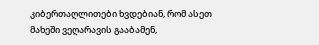კიბერთაღლითები ხვდებიან, რომ ასეთ მახეში ვეღარავის გააბამენ,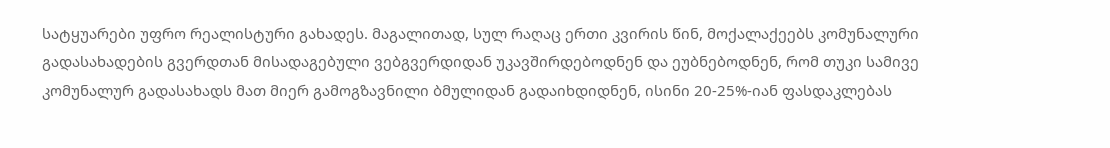სატყუარები უფრო რეალისტური გახადეს. მაგალითად, სულ რაღაც ერთი კვირის წინ, მოქალაქეებს კომუნალური გადასახადების გვერდთან მისადაგებული ვებგვერდიდან უკავშირდებოდნენ და ეუბნებოდნენ, რომ თუკი სამივე კომუნალურ გადასახადს მათ მიერ გამოგზავნილი ბმულიდან გადაიხდიდნენ, ისინი 20-25%-იან ფასდაკლებას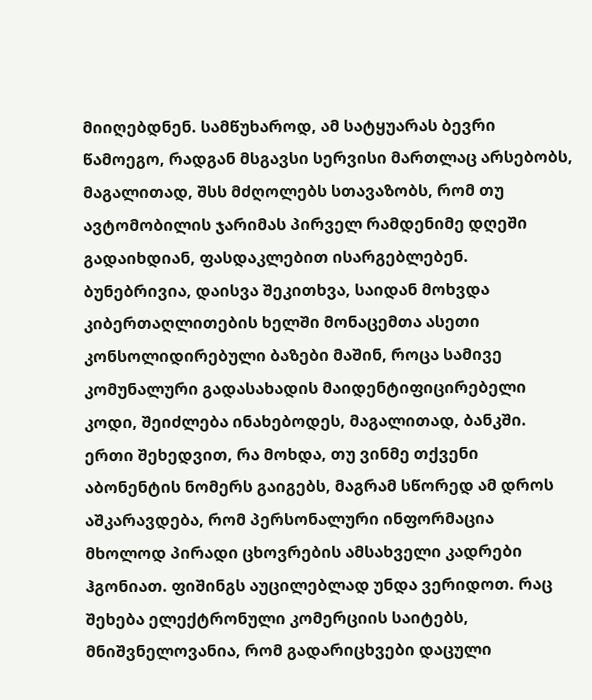მიიღებდნენ. სამწუხაროდ, ამ სატყუარას ბევრი წამოეგო, რადგან მსგავსი სერვისი მართლაც არსებობს, მაგალითად, შსს მძღოლებს სთავაზობს, რომ თუ ავტომობილის ჯარიმას პირველ რამდენიმე დღეში გადაიხდიან, ფასდაკლებით ისარგებლებენ. ბუნებრივია, დაისვა შეკითხვა, საიდან მოხვდა კიბერთაღლითების ხელში მონაცემთა ასეთი კონსოლიდირებული ბაზები მაშინ, როცა სამივე კომუნალური გადასახადის მაიდენტიფიცირებელი კოდი, შეიძლება ინახებოდეს, მაგალითად, ბანკში. ერთი შეხედვით, რა მოხდა, თუ ვინმე თქვენი აბონენტის ნომერს გაიგებს, მაგრამ სწორედ ამ დროს აშკარავდება, რომ პერსონალური ინფორმაცია მხოლოდ პირადი ცხოვრების ამსახველი კადრები ჰგონიათ. ფიშინგს აუცილებლად უნდა ვერიდოთ. რაც შეხება ელექტრონული კომერციის საიტებს, მნიშვნელოვანია, რომ გადარიცხვები დაცული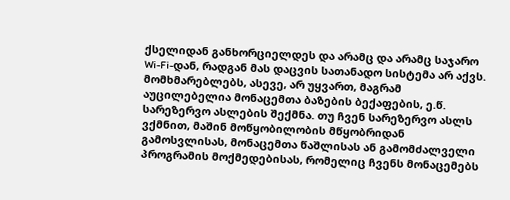ქსელიდან განხორციელდეს და არამც და არამც საჯარო Wi-Fi-დან, რადგან მას დაცვის სათანადო სისტემა არ აქვს. მომხმარებლებს, ასევე, არ უყვართ, მაგრამ აუცილებელია მონაცემთა ბაზების ბექაფების, ე.წ. სარეზერვო ასლების შექმნა. თუ ჩვენ სარეზერვო ასლს ვქმნით, მაშინ მოწყობილობის მწყობრიდან გამოსვლისას, მონაცემთა წაშლისას ან გამომძალველი პროგრამის მოქმედებისას, რომელიც ჩვენს მონაცემებს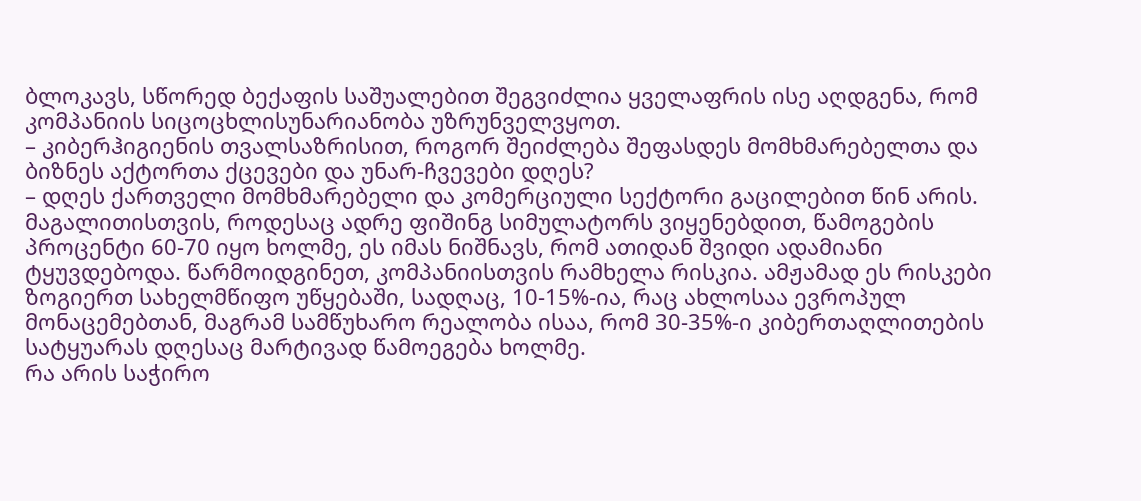ბლოკავს, სწორედ ბექაფის საშუალებით შეგვიძლია ყველაფრის ისე აღდგენა, რომ კომპანიის სიცოცხლისუნარიანობა უზრუნველვყოთ.
– კიბერჰიგიენის თვალსაზრისით, როგორ შეიძლება შეფასდეს მომხმარებელთა და ბიზნეს აქტორთა ქცევები და უნარ-ჩვევები დღეს?
– დღეს ქართველი მომხმარებელი და კომერციული სექტორი გაცილებით წინ არის. მაგალითისთვის, როდესაც ადრე ფიშინგ სიმულატორს ვიყენებდით, წამოგების პროცენტი 60-70 იყო ხოლმე, ეს იმას ნიშნავს, რომ ათიდან შვიდი ადამიანი ტყუვდებოდა. წარმოიდგინეთ, კომპანიისთვის რამხელა რისკია. ამჟამად ეს რისკები ზოგიერთ სახელმწიფო უწყებაში, სადღაც, 10-15%-ია, რაც ახლოსაა ევროპულ მონაცემებთან, მაგრამ სამწუხარო რეალობა ისაა, რომ 30-35%-ი კიბერთაღლითების სატყუარას დღესაც მარტივად წამოეგება ხოლმე.
რა არის საჭირო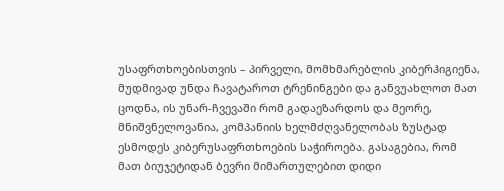უსაფრთხოებისთვის – პირველი, მომხმარებლის კიბერჰიგიენა, მუდმივად უნდა ჩავატაროთ ტრენინგები და განვუახლოთ მათ ცოდნა, ის უნარ-ჩვევაში რომ გადაეზარდოს და მეორე, მნიშვნელოვანია, კომპანიის ხელმძღვანელობას ზუსტად ესმოდეს კიბერუსაფრთხოების საჭიროება. გასაგებია, რომ მათ ბიუჯეტიდან ბევრი მიმართულებით დიდი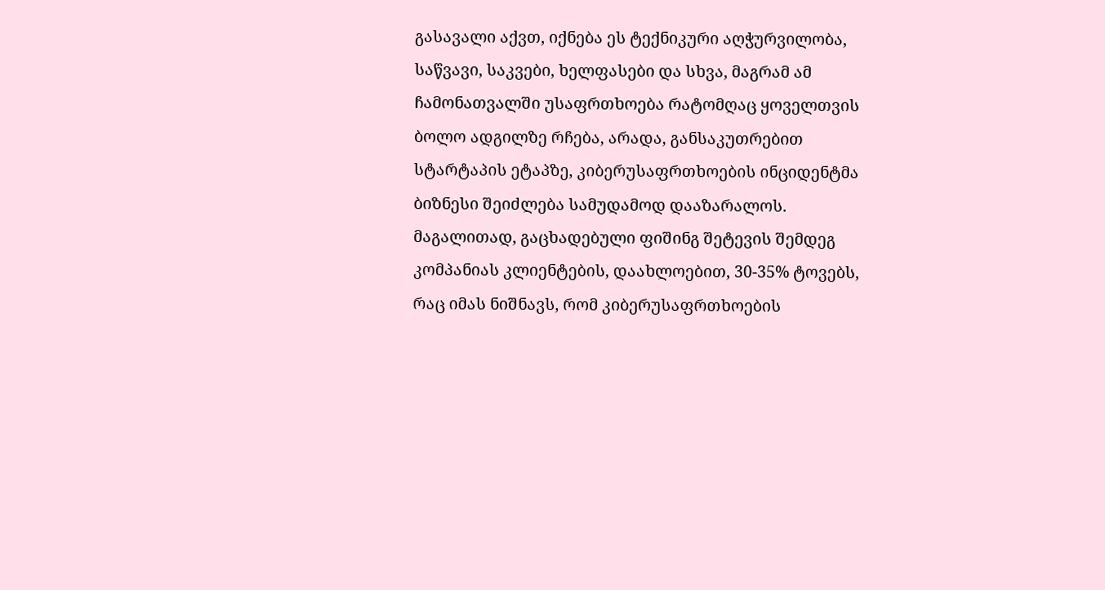გასავალი აქვთ, იქნება ეს ტექნიკური აღჭურვილობა, საწვავი, საკვები, ხელფასები და სხვა, მაგრამ ამ ჩამონათვალში უსაფრთხოება რატომღაც ყოველთვის ბოლო ადგილზე რჩება, არადა, განსაკუთრებით სტარტაპის ეტაპზე, კიბერუსაფრთხოების ინციდენტმა ბიზნესი შეიძლება სამუდამოდ დააზარალოს. მაგალითად, გაცხადებული ფიშინგ შეტევის შემდეგ კომპანიას კლიენტების, დაახლოებით, 30-35% ტოვებს, რაც იმას ნიშნავს, რომ კიბერუსაფრთხოების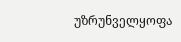უზრუნველყოფა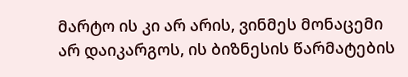მარტო ის კი არ არის, ვინმეს მონაცემი არ დაიკარგოს, ის ბიზნესის წარმატების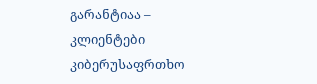გარანტიაა – კლიენტები კიბერუსაფრთხო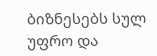ბიზნესებს სულ უფრო და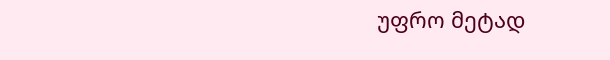უფრო მეტად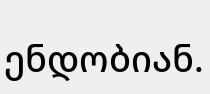ენდობიან.